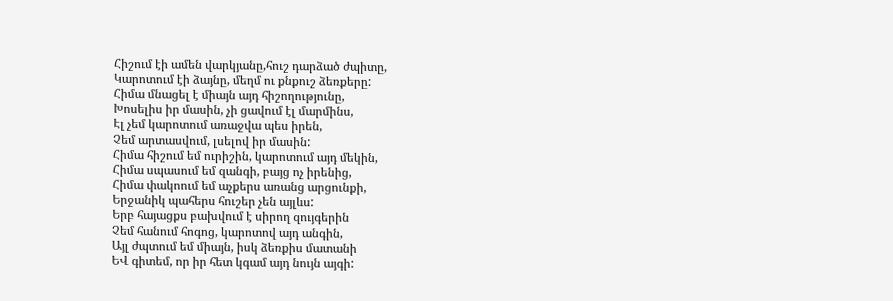Հիշում էի ամեն վարկյանը,հուշ դարձած ժպիտը,
Կարոտում էի ձայնը, մեղմ ու քնքուշ ձեռքերը:
Հիմա մնացել է միայն այդ հիշողությունը,
Խոսելիս իր մասին, չի ցավում էլ մարմինս,
Էլ չեմ կարոտում առաջվա պես իրեն,
Չեմ արտասվում, լսելով իր մասին:
Հիմա հիշում եմ ուրիշին, կարոտում այդ մեկին,
Հիմա սպասում եմ զանգի, բայց ոչ իրենից,
Հիմա փակոում եմ աչքերս առանց արցունքի,
Երջանիկ պահերս հուշեր չեն այլևս:
Երբ հայացքս բախվում է սիրող զույգերին
Չեմ հանում հոգոց, կարոտով այդ անգին,
Այլ ժպտում եմ միայն, իսկ ձեռքիս մատանի
ԵՎ գիտեմ, որ իր հետ կգամ այդ նույն այգի: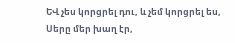ԵՎ չես կորցրել դու, և չեմ կորցրել ես,
Սերը մեր խաղ էր,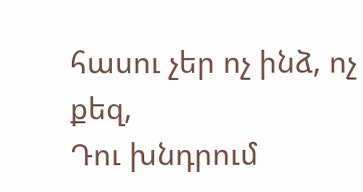հասու չեր ոչ ինձ, ոչ քեզ,
Դու խնդրում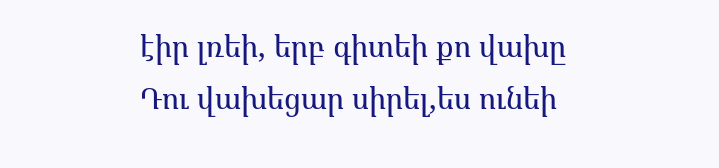էիր լռեի, երբ գիտեի քո վախը
Դու վախեցար սիրել,ես ունեի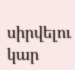սիրվելու կար